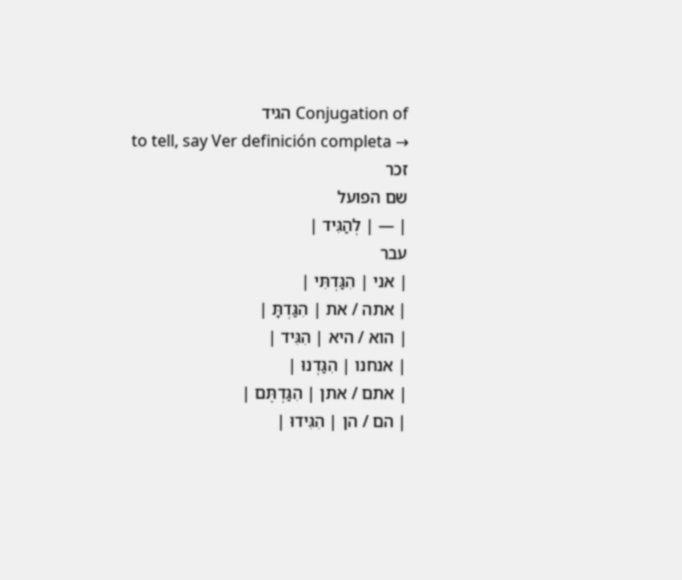Conjugation of הגיד
to tell, say Ver definición completa →
זכר
שם הפועל
| — | לְהַגִּיד |
עבר
| אני | הִגַּדְתִּי |
| אתה / את | הִגַּדְתָּ |
| הוא / היא | הִגִּיד |
| אנחנו | הִגַּדְנוּ |
| אתם / אתן | הִגַּדְתֶּם |
| הם / הן | הִגִּידוּ |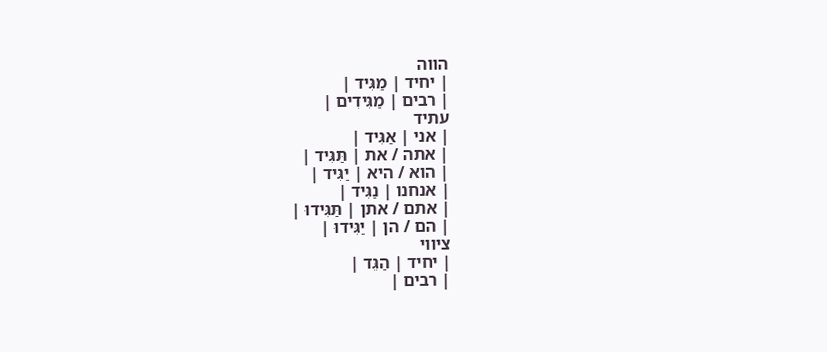הווה
| יחיד | מַגִּיד |
| רבים | מַגִּידִים |
עתיד
| אני | אַגִּיד |
| אתה / את | תַּגִּיד |
| הוא / היא | יַגִּיד |
| אנחנו | נַגִּיד |
| אתם / אתן | תַּגִּידוּ |
| הם / הן | יַגִּידוּ |
ציווי
| יחיד | הַגֵּד |
| רבים |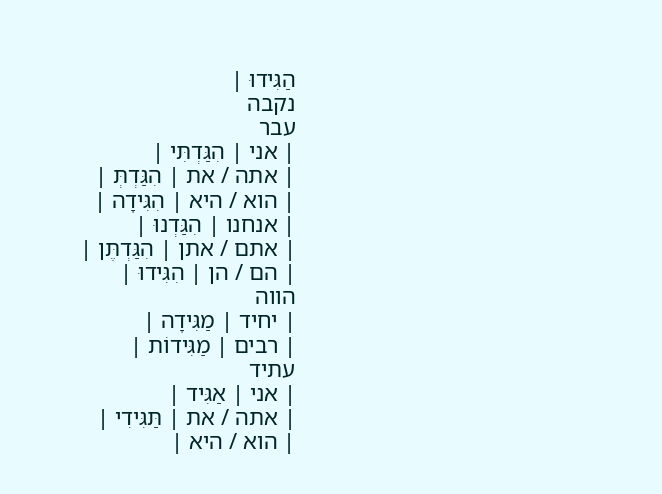הַגִּידוּ |
נקבה
עבר
| אני | הִגַּדְתִּי |
| אתה / את | הִגַּדְתְּ |
| הוא / היא | הִגִּידָה |
| אנחנו | הִגַּדְנוּ |
| אתם / אתן | הִגַּדְתֶּן |
| הם / הן | הִגִּידוּ |
הווה
| יחיד | מַגִּידָה |
| רבים | מַגִּידוֹת |
עתיד
| אני | אַגִּיד |
| אתה / את | תַּגִּידִי |
| הוא / היא |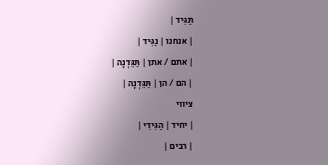תַּגִּיד |
| אנחנו | נַגִּיד |
| אתם / אתן | תַּגֵּדְנָה |
| הם / הן | תַּגֵּדְנָה |
ציווי
| יחיד | הַגִּידִי |
| רבים |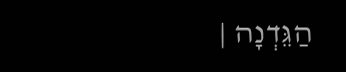הַגֵּדְנָה |